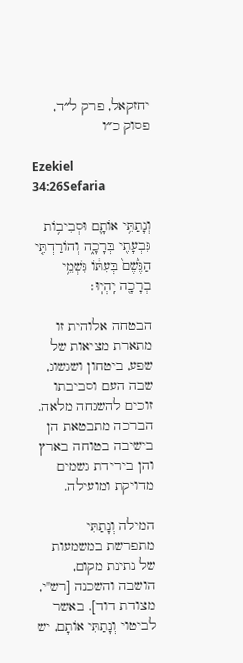יחזקאל, פרק ל״ד, פסוק כ״ו

Ezekiel 34:26Sefaria

וְנָתַתִּ֥י אוֹתָ֛ם וּסְבִיב֥וֹת גִּבְעָתִ֖י בְּרָכָ֑ה וְהוֹרַדְתִּ֤י הַגֶּ֙שֶׁם֙ בְּעִתּ֔וֹ גִּשְׁמֵ֥י בְרָכָ֖ה יִֽהְיֽוּ׃

הבטחה אלוהית זו מתארת מציאות של שפע, ביטחון ושגשוג, שבה העם וסביבתו זוכים להשגחה מלאה. הברכה מתבטאת הן בישיבה בטוחה בארץ והן בירידת גשמים מדויקת ומועילה.

המילה וְנָתַתִּי מתפרשת במשמעות של נתינת מקום, הושבה והשכנה [רש"י, מצודת דוד]. באשר לביטוי וְנָתַתִּי אוֹתָם, יש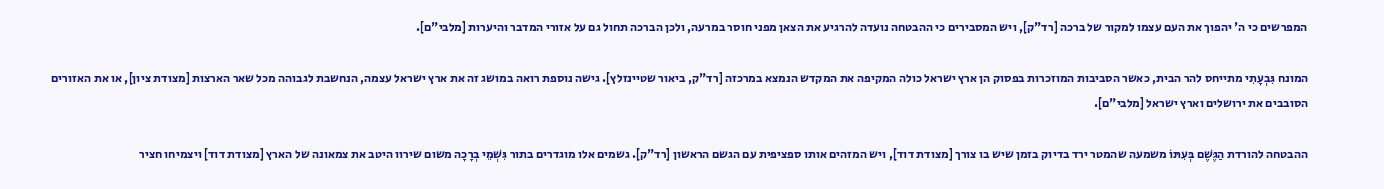המפרשים כי ה' יהפוך את העם עצמו למקור של ברכה [רד"ק], ויש המסבירים כי ההבטחה נועדה להרגיע את הצאן מפני חוסר במרעה, ולכן הברכה תחול גם על אזורי המדבר והיערות [מלבי"ם].

המונח גִּבְעָתִי מתייחס להר הבית, כאשר הסביבות המוזכרות בפסוק הן ארץ ישראל כולה המקיפה את המקדש הנמצא במרכזה [רד"ק, ביאור שטיינזלץ]. גישה נוספת רואה במושג זה את ארץ ישראל עצמה, הנחשבת לגבוהה מכל שאר הארצות [מצודת ציון], או את האזורים הסובבים את ירושלים וארץ ישראל [מלבי"ם].

ההבטחה להורדת הַגֶּשֶׁם בְּעִתּוֹ משמעה שהמטר ירד בדיוק בזמן שיש בו צורך [מצודת דוד], ויש המזהים אותו ספציפית עם הגשם הראשון [רד"ק]. גשמים אלו מוגדרים בתור גִּשְׁמֵי בְרָכָה משום שירוו היטב את צמאונה של הארץ [מצודת דוד] ויצמיחו חציר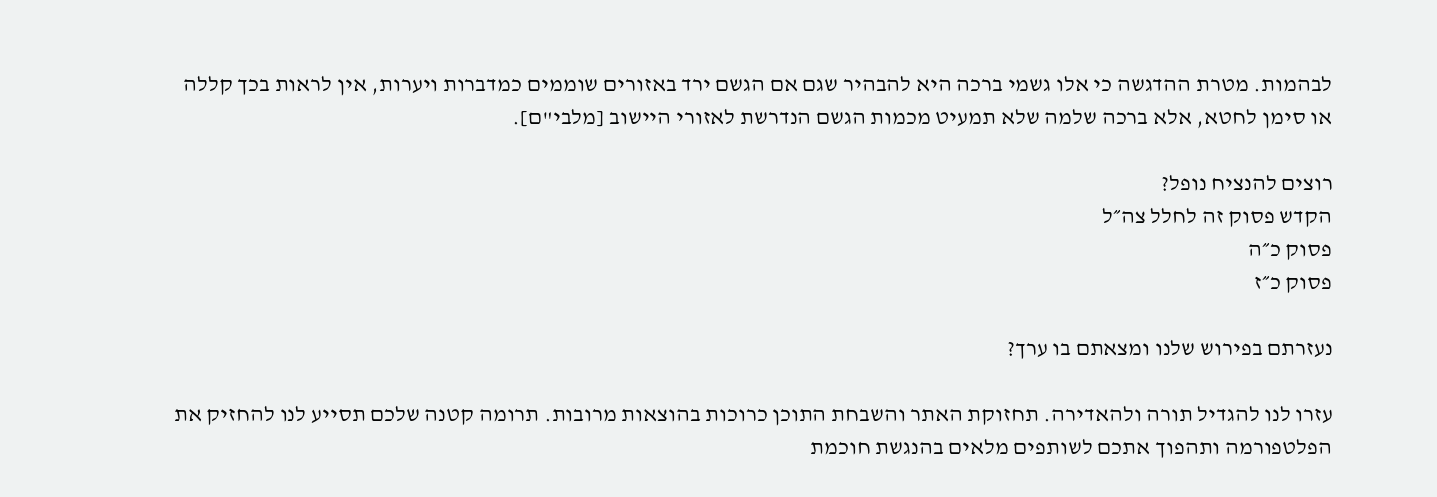לבהמות. מטרת ההדגשה כי אלו גשמי ברכה היא להבהיר שגם אם הגשם ירד באזורים שוממים כמדברות ויערות, אין לראות בכך קללה או סימן לחטא, אלא ברכה שלמה שלא תמעיט מכמות הגשם הנדרשת לאזורי היישוב [מלבי"ם].

רוצים להנציח נופל?
הקדש פסוק זה לחלל צה״ל
פסוק כ״ה
פסוק כ״ז

נעזרתם בפירוש שלנו ומצאתם בו ערך?

עזרו לנו להגדיל תורה ולהאדירה. תחזוקת האתר והשבחת התוכן כרוכות בהוצאות מרובות. תרומה קטנה שלכם תסייע לנו להחזיק את הפלטפורמה ותהפוך אתכם לשותפים מלאים בהנגשת חוכמת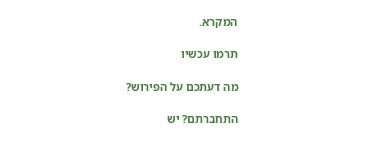המקרא.

תרמו עכשיו

מה דעתכם על הפירוש?

התחברתם? יש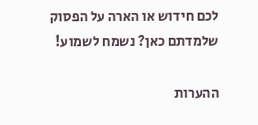לכם חידוש או הארה על הפסוק שלמדתם כאן? נשמח לשמוע!

ההערות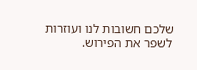שלכם חשובות לנו ועוזרות לשפר את הפירוש.